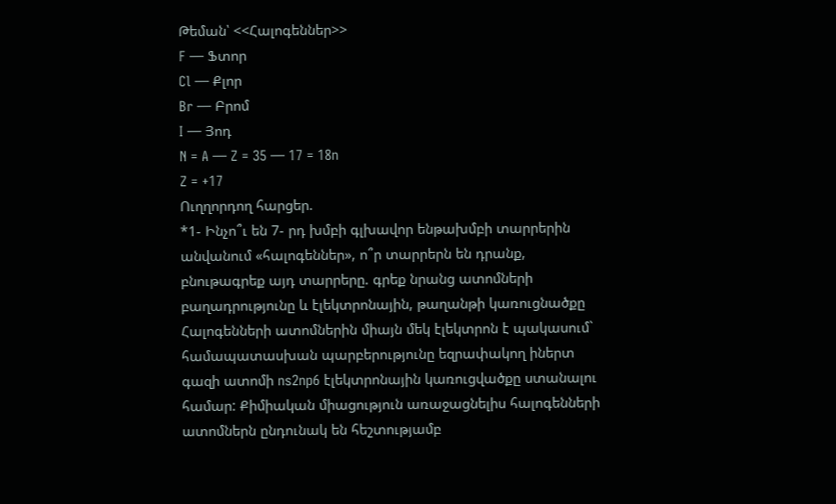Թեման՝ <<Հալոգեններ>>
F — Ֆտոր
Cl — Քլոր
Br — Բրոմ
I — Յոդ
N = A — Z = 35 — 17 = 18n
Z = +17
Ուղղորդող հարցեր.
*1- Ինչո՞ւ են 7- րդ խմբի գլխավոր ենթախմբի տարրերին անվանում «հալոգեններ», ո՞ր տարրերն են դրանք, բնութագրեք այդ տարրերը. գրեք նրանց ատոմների բաղադրությունը և էլեկտրոնային, թաղանթի կառուցնածքը
Հալոգենների ատոմներին միայն մեկ էլեկտրոն է պակասում` համապատասխան պարբերությունը եզրափակող իներտ գազի ատոմի ns2np6 էլեկտրոնային կառուցվածքը ստանալու համար: Քիմիական միացություն առաջացնելիս հալոգենների ատոմներն ընդունակ են հեշտությամբ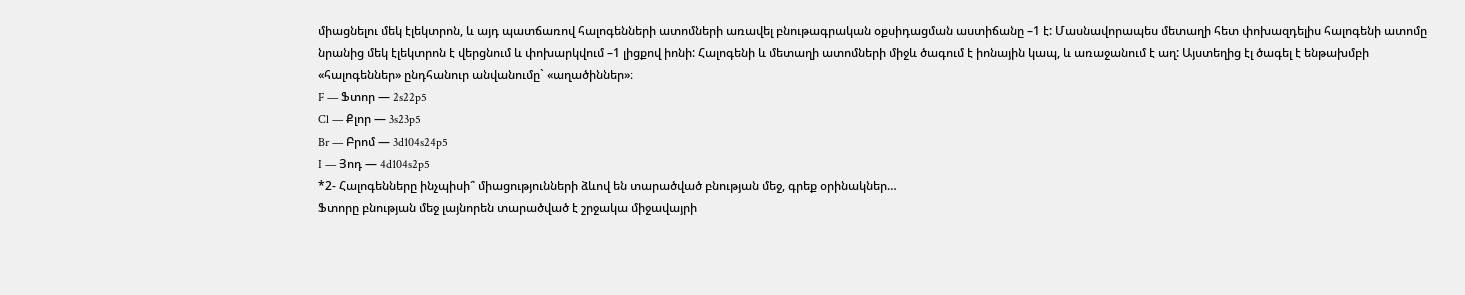միացնելու մեկ էլեկտրոն, և այդ պատճառով հալոգենների ատոմների առավել բնութագրական օքսիդացման աստիճանը –1 է: Մասնավորապես մետաղի հետ փոխազդելիս հալոգենի ատոմը նրանից մեկ էլեկտրոն է վերցնում և փոխարկվում –1 լիցքով իոնի: Հալոգենի և մետաղի ատոմների միջև ծագում է իոնային կապ, և առաջանում է աղ: Այստեղից էլ ծագել է ենթախմբի «հալոգեններ» ընդհանուր անվանումը` «աղածիններ»։
F — Ֆտոր — 2s22p5
Cl — Քլոր — 3s23p5
Br — Բրոմ — 3d104s24p5
I — Յոդ — 4d104s2p5
*2- Հալոգենները ինչպիսի՞ միացությունների ձևով են տարածված բնության մեջ, գրեք օրինակներ…
Ֆտորը բնության մեջ լայնորեն տարածված է շրջակա միջավայրի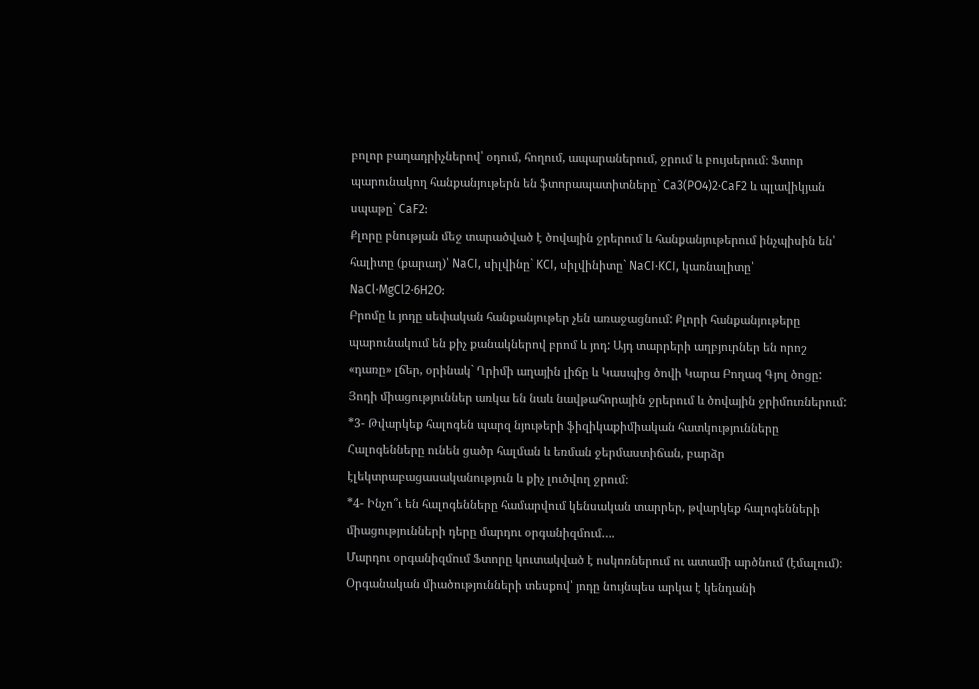բոլոր բաղադրիչներով՝ օդում, հողում, ապարաներում, ջրում և բույսերում։ Ֆտոր պարունակող հանքանյութերն են ֆտորապատիտները` Ca3(PO4)2⋅CaF2 և պլավիկյան սպաթը` CaF2:
Քլորը բնության մեջ տարածված է ծովային ջրերում և հանքանյութերում ինչպիսին են՝ հալիտը (քարաղ)՝ NaCI, սիլվինը` KCI, սիլվինիտը` NaCI⋅KCI, կառնալիտը՝ NaCl⋅MgCl2⋅6H2O:
Բրոմը և յոդը սեփական հանքանյութեր չեն առաջացնում: Քլորի հանքանյութերը պարունակում են քիչ քանակներով բրոմ և յոդ: Այդ տարրերի աղբյուրներ են որոշ «դառը» լճեր, օրինակ` Ղրիմի աղային լիճը և Կասպից ծովի Կարա Բողազ Գյոլ ծոցը:
Յոդի միացություններ առկա են նաև նավթահորային ջրերում և ծովային ջրիմուռներում:
*3- Թվարկեք հալոգեն պարզ նյութերի ֆիզիկաքիմիական հատկությունները
Հալոգենները ունեն ցածր հալման և եռման ջերմաստիճան, բարձր էլեկտրաբացասականություն և քիչ լուծվող ջրում։
*4- Ինչո՞ւ են հալոգենները համարվում կենսական տարրեր, թվարկեք հալոգենների միացությունների դերը մարդու օրգանիզմում….
Մարդու օրգանիզմում Ֆտորը կուտակված է ոսկոռներում ու ատամի արծնում (էմալում)։
Օրգանական միածությունների տեսքով՝ յոդը նույնպես արկա է կենդանի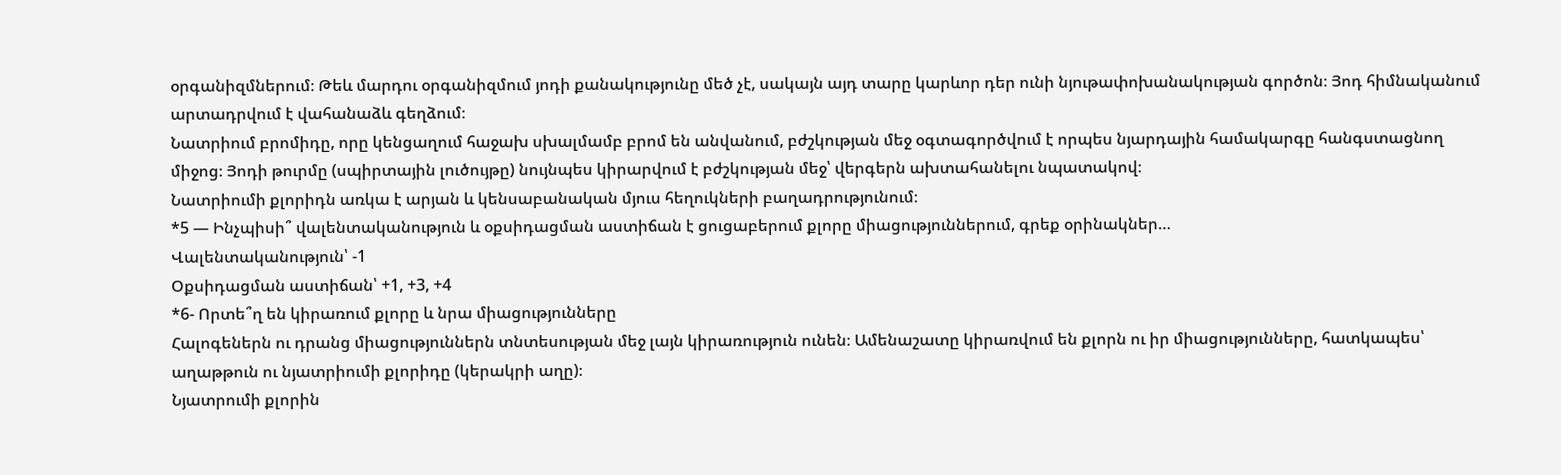օրգանիզմներում։ Թեև մարդու օրգանիզմում յոդի քանակությունը մեծ չէ, սակայն այդ տարը կարևոր դեր ունի նյութափոխանակության գործոն։ Յոդ հիմնականում արտադրվում է վահանաձև գեղձում։
Նատրիում բրոմիդը, որը կենցաղում հաջախ սխալմամբ բրոմ են անվանում, բժշկության մեջ օգտագործվում է որպես նյարդային համակարգը հանգստացնող միջոց։ Յոդի թուրմը (սպիրտային լուծույթը) նույնպես կիրարվում է բժշկության մեջ՝ վերգերն ախտահանելու նպատակով։
Նատրիումի քլորիդն առկա է արյան և կենսաբանական մյուս հեղուկների բաղադրությունում։
*5 — Ինչպիսի՞ վալենտականություն և օքսիդացման աստիճան է ցուցաբերում քլորը միացություններում, գրեք օրինակներ…
Վալենտականություն՝ -1
Օքսիդացման աստիճան՝ +1, +3, +4
*6- Որտե՞ղ են կիրառում քլորը և նրա միացությունները
Հալոգեներն ու դրանց միացություններն տնտեսության մեջ լայն կիրառություն ունեն։ Ամենաշատը կիրառվում են քլորն ու իր միացությունները, հատկապես՝ աղաթթուն ու նյատրիումի քլորիդը (կերակրի աղը)։
Նյատրումի քլորին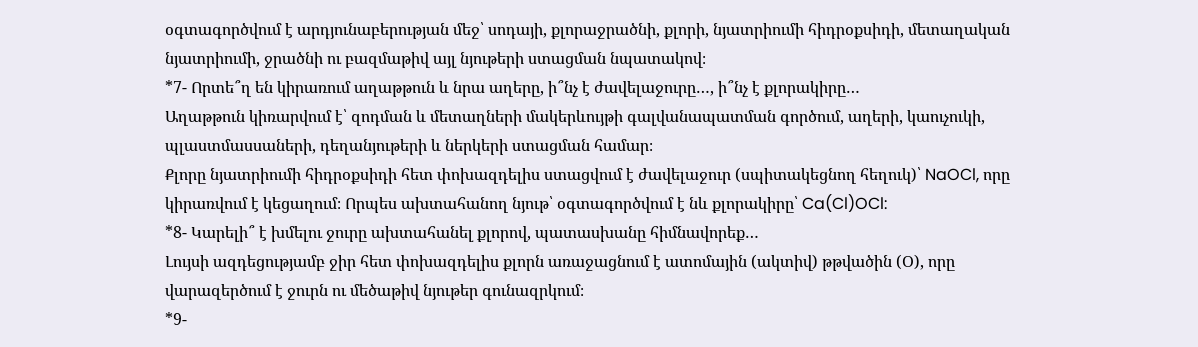օգտագործվում է արդյունաբերության մեջ՝ սոդայի, քլորաջրածնի, քլորի, նյատրիումի հիդրօքսիդի, մետաղական նյատրիումի, ջրածնի ու բազմաթիվ այլ նյութերի ստացման նպատակով։
*7- Որտե՞ղ են կիրառում աղաթթուն և նրա աղերը, ի՞նչ է ժավելաջուրը…, ի՞նչ է քլորակիրը…
Աղաթթուն կիռարվում է՝ զոդման և մետաղների մակերևույթի գալվանապատման գործում, աղերի, կաուչուկի, պլաստմասսաների, դեղանյութերի և ներկերի ստացման համար։
Քլորը նյատրիումի հիդրօքսիդի հետ փոխազդելիս ստացվում է ժավելաջուր (սպիտակեցնող հեղուկ)՝ NaOCl, որը կիրառվում է կեցաղում։ Որպես ախտահանող նյութ՝ օգտագործվում է նև քլորակիրը՝ Ca(Cl)OCl:
*8- Կարելի՞ է խմելու ջուրը ախտահանել քլորով, պատասխանը հիմնավորեք…
Լույսի ազդեցությամբ ջիր հետ փոխազդելիս քլորն առաջացնում է ատոմային (ակտիվ) թթվածին (Օ), որը վարազերծում է ջուրն ու մեծաթիվ նյութեր գունազրկում։
*9-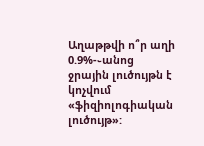Աղաթթվի ո՞ր աղի 0.9%-֊անոց ջրային լուծույթն է կոչվում «ֆիզիոլոգիական լուծույթ»: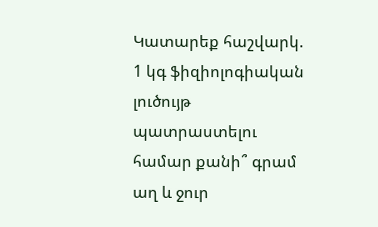Կատարեք հաշվարկ. 1 կգ ֆիզիոլոգիական լուծույթ պատրաստելու համար քանի՞ գրամ աղ և ջուր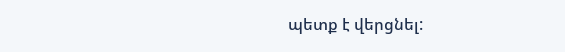պետք է վերցնել: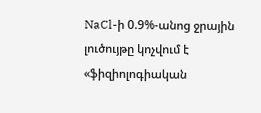NaCl-ի 0.9%-անոց ջրային լուծույթը կոչվում է «ֆիզիոլոգիական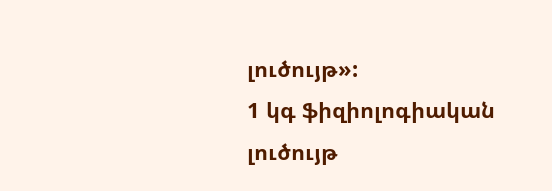լուծույթ»:
1 կգ ֆիզիոլոգիական լուծույթ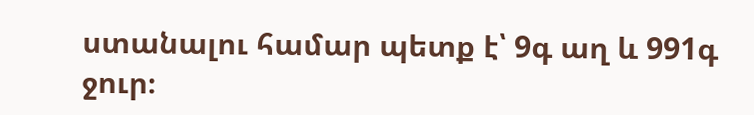ստանալու համար պետք է՝ 9գ աղ և 991գ ջուր։